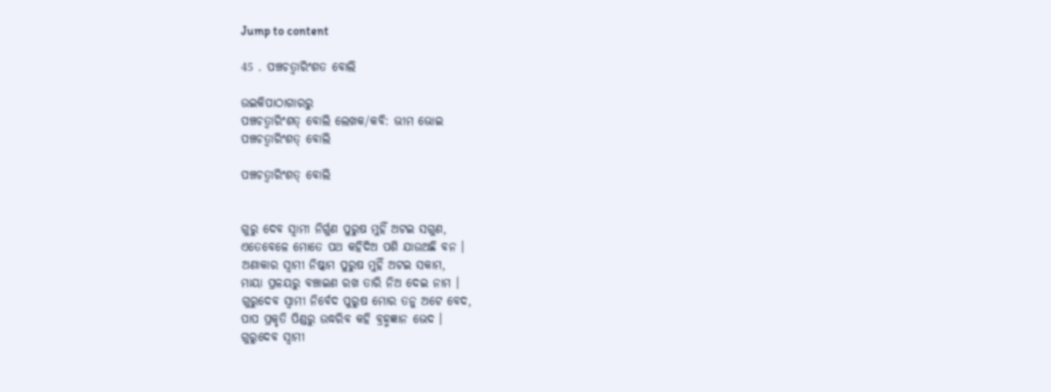Jump to content

45 . ପଞ୍ଚଚତ୍ୱାରିଂଶତ ବୋଲି

ଉଇକିପାଠାଗାର‌ରୁ
ପଞ୍ଚଚତ୍ୱାରିଂଶତ୍ ବୋଲି ଲେଖକ/କବି: ଭୀମ ଭୋଇ
ପଞ୍ଚଚତ୍ୱାରିଂଶତ୍ ବୋଲି

ପଞ୍ଚଚତ୍ୱାରିଂଶତ୍ ବୋଲି


ଗୁରୁ ଦେବ ସ୍ୱାମୀ ନିର୍ଗୁଣ ପୁରୁଷ ମୁହିଁ ଅଟଇ ସଗୁଣ,
ଏତେବେଳେ ମୋତେ ପଥ କହିଦିଅ ପଶି ଯାଉଅଛି ବନ ।
ଅଣାକାର ସ୍ୱାମୀ ନିଷ୍କାମ ପୁରୁଷ ମୁହିଁ ଅଟଇ ସକାମ,
ମାୟା ପ୍ରଳୟରୁ ବଞ୍ଚାଇଣ ରଖ ତାରି ନିଅ ଦେଇ ନାମ ।
ଗୁରୁଦେବ ସ୍ୱାମୀ ନିର୍ବେଦ ପୁରୁଷ ମୋର ତନୁ ଅଟେ ବେଦ,
ପାପ ପ୍ରକୃତି ପିଣ୍ଡରୁ ଉଦ୍ଧରିବ କହି ବ୍ରହ୍ମଜ୍ଞାନ ଭେଦ ।
ଗୁରୁଦେବ ସ୍ୱାମୀ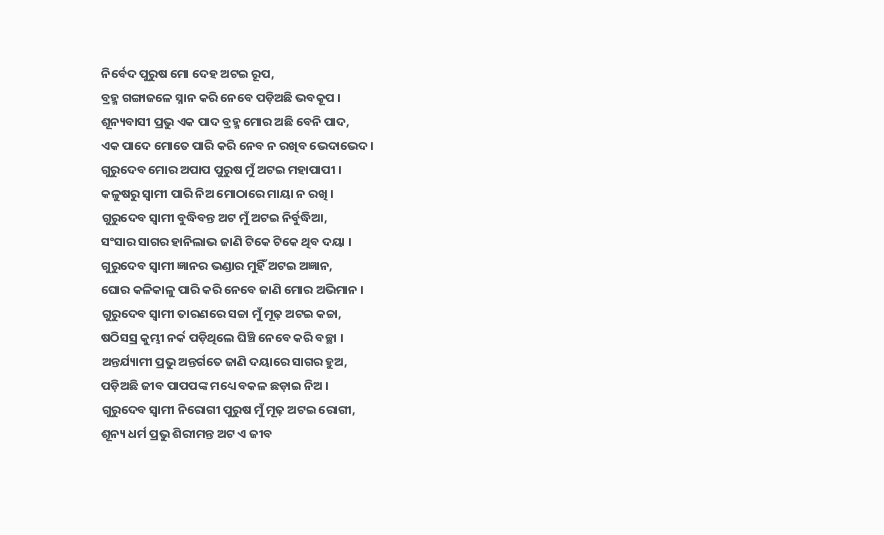ନିର୍ବେଦ ପୁରୁଷ ମୋ ଦେହ ଅଟଇ ରୂପ,
ବ୍ରହ୍ମ ଗଙ୍ଗାଜଳେ ସ୍ନାନ କରି ନେବେ ପଡ଼ିଅଛି ଭବକୂପ ।
ଶୂନ୍ୟବାସୀ ପ୍ରଭୁ ଏକ ପାଦ ବ୍ରହ୍ମ ମୋର ଅଛି ବେନି ପାଦ,
ଏକ ପାଦେ ମୋତେ ପାରି କରି ନେବ ନ ରଖିବ ଭେଦାଭେଦ ।
ଗୁରୁଦେବ ମୋର ଅପାପ ପୁରୁଷ ମୁଁ ଅଟଇ ମହାପାପୀ ।
କଳୁଷରୁ ସ୍ୱାମୀ ପାରି ନିଅ ମୋଠାରେ ମାୟା ନ ରଖି ।
ଗୁରୁଦେବ ସ୍ୱାମୀ ବୁଦ୍ଧିବନ୍ତ ଅଟ ମୁଁ ଅଟଇ ନିର୍ବୁଦ୍ଧିଆ,
ସଂସାର ସାଗର ହାନିଲାଭ ଜାଣି ଟିକେ ଟିକେ ଥିବ ଦୟା ।
ଗୁରୁଦେବ ସ୍ୱାମୀ ଜ୍ଞାନର ଭଣ୍ଡାର ମୁହିଁ ଅଟଇ ଅଜ୍ଞାନ,
ଘୋର କଳିକାଳୁ ପାରି କରି ନେବେ ଜାଣି ମୋର ଅଭିମାନ ।
ଗୁରୁଦେବ ସ୍ୱାମୀ ତାରଣରେ ସଚ୍ଚା ମୁଁ ମୂଢ଼ ଅଟଇ କଚ୍ଚା,
ଷଠିସସ୍ର କୁମ୍ଭୀ ନର୍କ ପଡ଼ିଥିଲେ ଘିଞ୍ଚି ନେବେ କରି ବଚ୍ଛା ।
ଅନ୍ତର୍ଯ୍ୟାମୀ ପ୍ରଭୁ ଅନ୍ତର୍ଗତେ ଜାଣି ଦୟାରେ ସାଗର ହୁଅ,
ପଡ଼ିଅଛି ଜୀବ ପାପପଙ୍କ ମଧ୍ୟେ ବକଳ ଛଡ଼ାଇ ନିଅ ।
ଗୁରୁଦେବ ସ୍ୱାମୀ ନିରୋଗୀ ପୁରୁଷ ମୁଁ ମୂଢ଼ ଅଟଇ ରୋଗୀ,
ଶୂନ୍ୟ ଧର୍ମ ପ୍ରଭୁ ଶିରୀମନ୍ତ ଅଟ ଏ ଜୀବ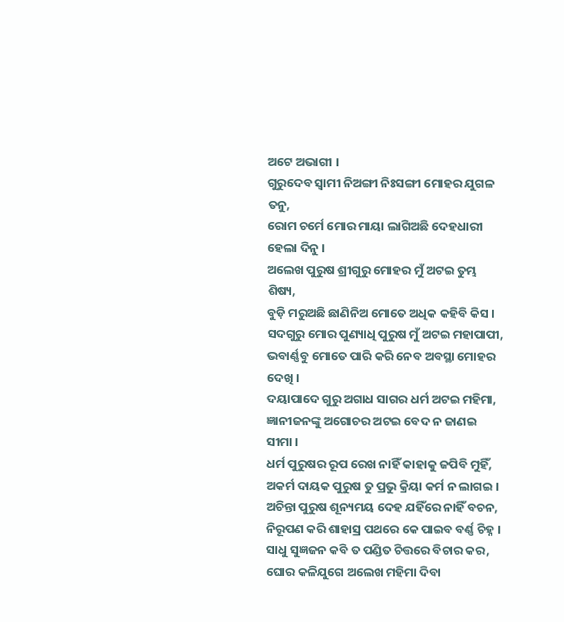ଅଟେ ଅଭାଗୀ ।
ଗୁରୁଦେବ ସ୍ୱାମୀ ନିଅଙ୍ଗୀ ନିଃସଙ୍ଗୀ ମୋହର ଯୁଗଳ ତନୁ,
ରୋମ ଚର୍ମେ ମୋର ମାୟା ଲାଗିଅଛି ଦେହଧାରୀ ହେଲା ଦିନୁ ।
ଅଲେଖ ପୁରୁଷ ଶ୍ରୀଗୁରୁ ମୋହର ମୁଁ ଅଟଇ ତୁମ୍ଭ ଶିଷ୍ୟ,
ବୁଡ଼ି ମରୁଅଛି ଛାଣିନିଅ ମୋତେ ଅଧିକ କହିବି କିସ ।
ସଦଗୁରୁ ମୋର ପୁଣ୍ୟାଧି ପୁରୁଷ ମୁଁ ଅଟଇ ମହାପାପୀ,
ଭବାର୍ଣ୍ଣବୁ ମୋତେ ପାରି କରି ନେବ ଅବସ୍ଥା ମୋହର ଦେଖି ।
ଦୟାପାଦେ ଗୁରୁ ଅଗାଧ ସାଗର ଧର୍ମ ଅଟଇ ମହିମା,
ଜ୍ଞାନୀଜନଙ୍କୁ ଅଗୋଚର ଅଟଇ ବେଦ ନ ଜାଣଇ ସୀମା ।
ଧର୍ମ ପୁରୁଷର ରୂପ ରେଖ ନାହିଁ କାହାକୁ ଜପିବି ମୁହିଁ,
ଅକର୍ମ ଦାୟକ ପୁରୁଷ ତୁ ପ୍ରଭୁ କ୍ରିୟା କର୍ମ ନ ଲାଗଇ ।
ଅଚିନ୍ତା ପୁରୁଷ ଶୂନ୍ୟମୟ ଦେହ ଯହିଁରେ ନାହିଁ ବଚନ,
ନିରୂପଣ କରି ଶାହାସ୍ର ପଥରେ କେ ପାଇବ ବର୍ଣ୍ଣ ଚିହ୍ନ ।
ସାଧୁ ସୁଜ୍ଞଜନ କବି ତ ପଣ୍ଡିତ ଚିତ୍ତରେ ବିଚାର କର,
ଘୋର କଳିଯୁଗେ ଅଲେଖ ମହିମା ଦିବା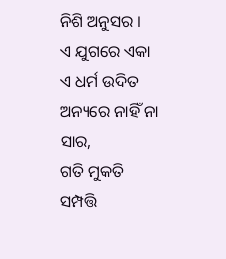ନିଶି ଅନୁସର ।
ଏ ଯୁଗରେ ଏକା ଏ ଧର୍ମ ଉଦିତ ଅନ୍ୟରେ ନାହିଁ ନା ସାର,
ଗତି ମୁକତି ସମ୍ପତ୍ତି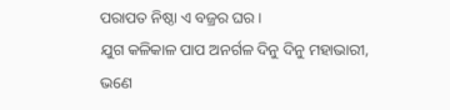ପରାପତ ନିଷ୍ଠା ଏ ବଜ୍ରର ଘର ।
ଯୁଗ କଳିକାଳ ପାପ ଅନର୍ଗଳ ଦିନୁ ଦିନୁ ମହାଭାରୀ,
ଭଣେ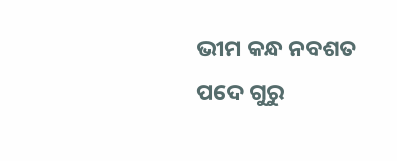ଭୀମ କନ୍ଧ ନବଶତ ପଦେ ଗୁରୁ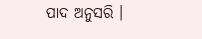ପାଦ ଅନୁସରି ।